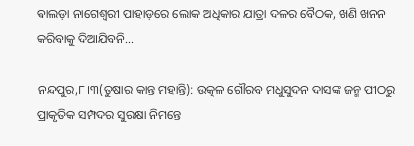ଵାଲଡ଼ା ନାଗେଶ୍ୱରୀ ପାହାଡ଼ରେ ଲୋକ ଅଧିକାର ଯାତ୍ରା ଦଳର ବୈଠକ, ଖଣି ଖନନ କରିବାକୁ ଦିଆଯିବନି…

ନନ୍ଦପୁର,୮।୩(ତୁଷାର କାନ୍ତ ମହାନ୍ତି): ଉତ୍କଳ ଗୌରବ ମଧୁସୁଦନ ଦାସଙ୍କ ଜନ୍ମ ପୀଠରୁ ପ୍ରାକୃତିକ ସମ୍ପଦର ସୁରକ୍ଷା ନିମନ୍ତେ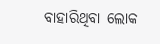ବାହାରିଥିବା ଲୋକ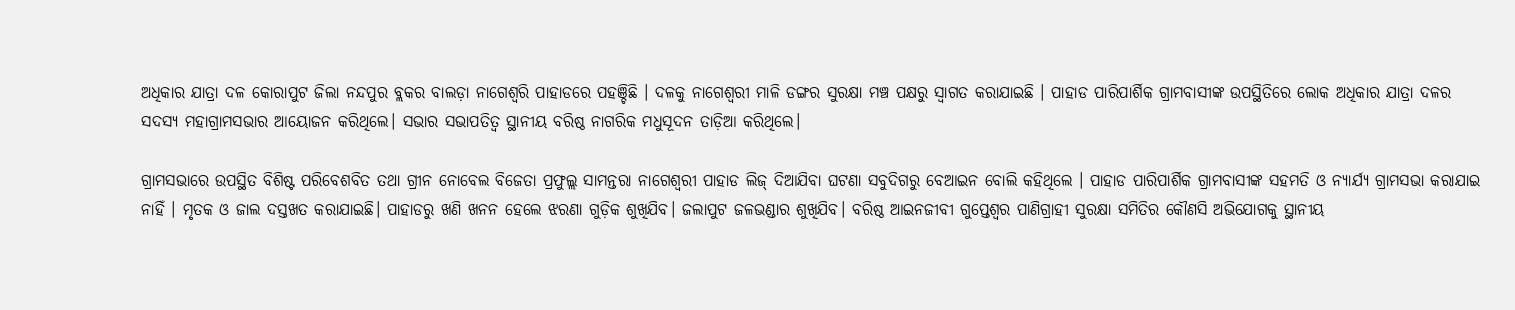ଅଧିକାର ଯାତ୍ରା ଦଳ କୋରାପୁଟ ଜିଲା ନନ୍ଦପୁର ବ୍ଲକର ବାଲଡ଼ା ନାଗେଶ୍ୱରି ପାହାଡରେ ପହଞ୍ଚିଛି । ଦଳକୁ ନାଗେଶ୍ଵରୀ ମାଳି ଡଙ୍ଗର ସୁରକ୍ଷା ମଞ୍ଚ ପକ୍ଷରୁ ସ୍ଵାଗତ କରାଯାଇଛି । ପାହାଡ ପାରିପାର୍ଶିକ ଗ୍ରାମବାସୀଙ୍କ ଉପସ୍ଥିତିରେ ଲୋକ ଅଧିକାର ଯାତ୍ରା ଦଳର ସଦସ୍ୟ ମହାଗ୍ରାମସଭାର ଆୟୋଜନ କରିଥିଲେ। ସଭାର ସଭାପତିତ୍ଵ ସ୍ଥାନୀୟ ବରିଷ୍ଠ ନାଗରିକ ମଧୁସୂଦନ ତାଡ଼ିଆ କରିଥିଲେ।

ଗ୍ରାମସଭାରେ ଉପସ୍ଥିତ ବିଶିଷ୍ଟ ପରିବେଶବିତ ତଥା ଗ୍ରୀନ ନୋବେଲ ବିଜେତା ପ୍ରଫୁଲ୍ଲ ସାମନ୍ତରା ନାଗେଶ୍ଵରୀ ପାହାଡ ଲିଜ୍ ଦିଆଯିବା ଘଟଣା ସବୁଦିଗରୁ ବେଆଇନ ବୋଲି କହିଥିଲେ । ପାହାଡ ପାରିପାର୍ଶିକ ଗ୍ରାମବାସୀଙ୍କ ସହମତି ଓ ନ୍ୟାର୍ଯ୍ୟ ଗ୍ରାମସଭା କରାଯାଇ ନାହିଁ । ମୃତକ ଓ ଜାଲ ଦସ୍ତଖତ କରାଯାଇଛି। ପାହାଡରୁ ଖଣି ଖନନ ହେଲେ ଝରଣା ଗୁଡ଼ିକ ଶୁଖିଯିବ। ଜଲାପୁଟ ଜଳଭଣ୍ଡାର ଶୁଖିଯିବ। ବରିଷ୍ଠ ଆଇନଜୀବୀ ଗୁପ୍ତେଶ୍ୱର ପାଣିଗ୍ରାହୀ ସୁରକ୍ଷା ସମିତିର କୌଣସି ଅଭିଯୋଗକୁ ସ୍ଥାନୀୟ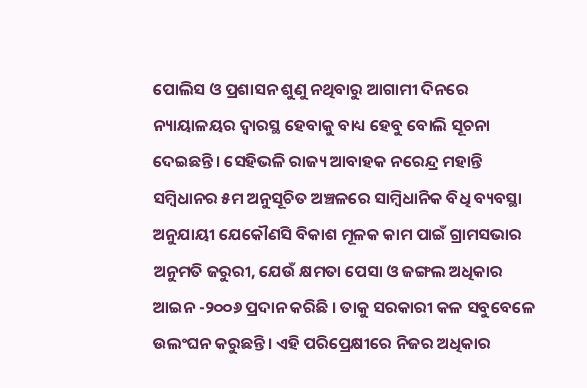ପୋଲିସ ଓ ପ୍ରଶାସନ ଶୁଣୁ ନଥିବାରୁ ଆଗାମୀ ଦିନରେ ନ୍ୟାୟାଳୟର ଦ୍ଵାରସ୍ଥ ହେବାକୁ ବାଧ୍ୟ ହେବୁ ବୋଲି ସୂଚନା ଦେଇଛନ୍ତି। ସେହିଭଳି ରାଜ୍ୟ ଆବାହକ ନରେନ୍ଦ୍ର ମହାନ୍ତି ସମ୍ବିଧାନର ୫ମ ଅନୁସୂଚିତ ଅଞ୍ଚଳରେ ସାମ୍ବିଧାନିକ ବିଧି ବ୍ୟବସ୍ଥା ଅନୁଯାୟୀ ଯେକୌଣସି ବିକାଶ ମୂଳକ କାମ ପାଇଁ ଗ୍ରାମସଭାର ଅନୁମତି ଜରୁରୀ, ଯେଉଁ କ୍ଷମତା ପେସା ଓ ଜଙ୍ଗଲ ଅଧିକାର ଆଇନ -୨୦୦୬ ପ୍ରଦାନ କରିଛି । ତାକୁ ସରକାରୀ କଳ ସବୁବେଳେ ଉଲଂଘନ କରୁଛନ୍ତି। ଏହି ପରିପ୍ରେକ୍ଷୀରେ ନିଜର ଅଧିକାର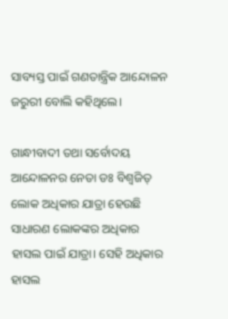ସାବ୍ୟସ୍ତ ପାଇଁ ଗଣତାନ୍ତ୍ରିକ ଆନ୍ଦୋଳନ ଜରୁରୀ ବୋଲି କହିଥିଲେ।

ଗାନ୍ଧୀବାଦୀ ତଥା ସର୍ବୋଦୟ ଆନ୍ଦୋଳନର ନେତା ଡଃ ବିଶ୍ୱଜିତ୍ ଲୋକ ଅଧିକାର ଯାତ୍ରା ହେଉଛି ସାଧାରଣ ଲୋକଙ୍କର ଅଧିକାର ହାସଲ ପାଇଁ ଯାତ୍ରା। ସେହି ଅଧିକାର ହାସଲ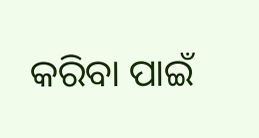କରିବା ପାଇଁ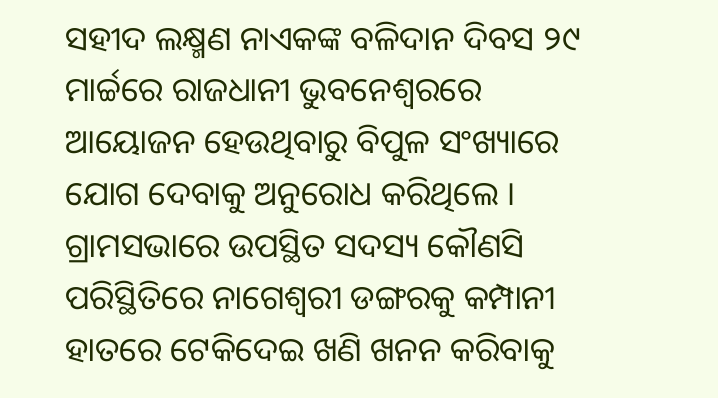ସହୀଦ ଲକ୍ଷ୍ମଣ ନାଏକଙ୍କ ବଳିଦାନ ଦିବସ ୨୯ ମାର୍ଚ୍ଚରେ ରାଜଧାନୀ ଭୁବନେଶ୍ବରରେ ଆୟୋଜନ ହେଉଥିବାରୁ ବିପୁଳ ସଂଖ୍ୟାରେ ଯୋଗ ଦେବାକୁ ଅନୁରୋଧ କରିଥିଲେ । ଗ୍ରାମସଭାରେ ଉପସ୍ଥିତ ସଦସ୍ୟ କୌଣସି ପରିସ୍ଥିତିରେ ନାଗେଶ୍ଵରୀ ଡଙ୍ଗରକୁ କମ୍ପାନୀ ହାତରେ ଟେକିଦେଇ ଖଣି ଖନନ କରିବାକୁ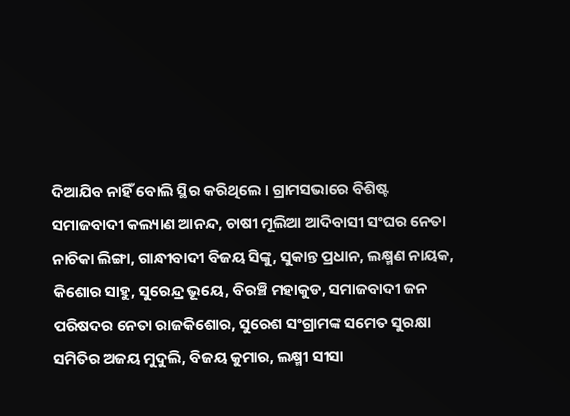ଦିଆଯିବ ନାହିଁ ବୋଲି ସ୍ଥିର କରିଥିଲେ । ଗ୍ରାମସଭାରେ ବିଶିଷ୍ଟ ସମାଜବାଦୀ କଲ୍ୟାଣ ଆନନ୍ଦ, ଚାଷୀ ମୂଲିଆ ଆଦିବାସୀ ସଂଘର ନେତା ନାଚିକା ଲିଙ୍ଗା, ଗାନ୍ଧୀବାଦୀ ବିଜୟ ସିଙ୍କୁ, ସୁକାନ୍ତ ପ୍ରଧାନ, ଲକ୍ଷ୍ମଣ ନାୟକ, କିଶୋର ସାହୁ, ସୁରେନ୍ଦ୍ର ଭୂୟେ, ବିରଞ୍ଚି ମହାକୁଡ, ସମାଜବାଦୀ ଜନ ପରିଷଦର ନେତା ରାଜକିଶୋର, ସୁରେଶ ସଂଗ୍ରାମଙ୍କ ସମେତ ସୁରକ୍ଷା ସମିତିର ଅଜୟ ମୁଦୁଲି, ବିଜୟ କୁମାର, ଲକ୍ଷ୍ମୀ ସୀସା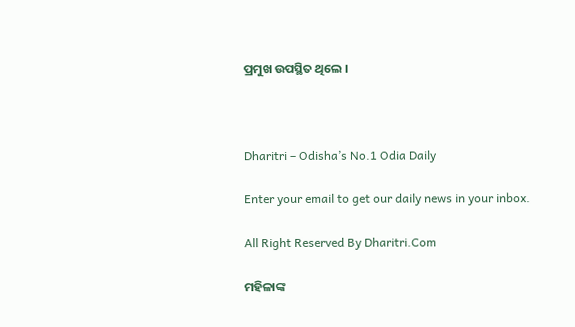ପ୍ରମୁଖ ଉପସ୍ଥିତ ଥିଲେ ।



Dharitri – Odisha’s No.1 Odia Daily

Enter your email to get our daily news in your inbox.

All Right Reserved By Dharitri.Com

ମହିଳାଙ୍କ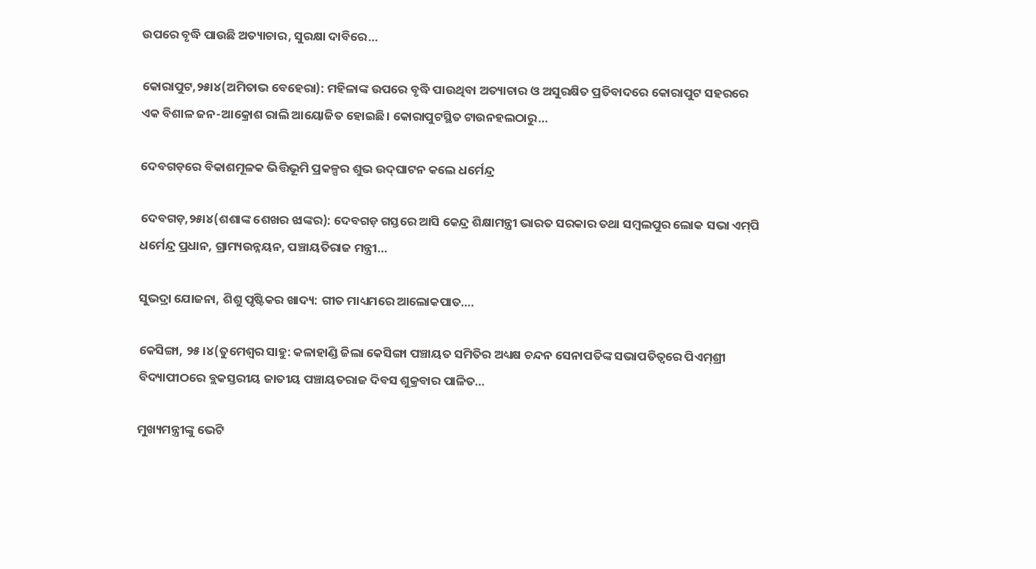ଉପରେ ବୃଦ୍ଧି ପାଉଛି ଅତ୍ୟାଚାର, ସୁରକ୍ଷା ଦାବିରେ…

କୋରାପୁଟ,୨୫ା୪(ଅମିତାଭ ବେହେରା): ମହିଳାଙ୍କ ଉପରେ ବୃଦ୍ଧି ପାଉଥିବା ଅତ୍ୟାଚାର ଓ ଅସୁରକ୍ଷିତ ପ୍ରତିବାଦରେ କୋରାପୁଟ ସହରରେ ଏକ ବିଶାଳ ଜନ-ଆକ୍ରୋଶ ରାଲି ଆୟୋଜିତ ହୋଇଛି। କୋରାପୁଟସ୍ଥିତ ଟାଉନହଲଠାରୁ…

ଦେବଗଡ଼ରେ ବିକାଶମୂଳକ ଭିତ୍ତିଭୂମି ପ୍ରକଳ୍ପର ଶୁଭ ଉଦ୍‌ଘାଟନ କଲେ ଧର୍ମେନ୍ଦ୍ର

ଦେବଗଡ଼,୨୫ା୪(ଶଶାଙ୍କ ଶେଖର ଝାଙ୍କର): ଦେବଗଡ଼ ଗସ୍ତରେ ଆସି କେନ୍ଦ୍ର ଶିକ୍ଷାମନ୍ତ୍ରୀ ଭାରତ ସରକାର ତଥା ସମ୍ବଲପୁର ଲୋକ ସଭା ଏମ୍‌ପି ଧର୍ମେନ୍ଦ୍ର ପ୍ରଧାନ, ଗ୍ରାମ୍ୟଉନ୍ନୟନ, ପଞ୍ଚାୟତିରାଜ ମନ୍ତ୍ରୀ…

ସୁଭଦ୍ରା ଯୋଜନା, ଶିଶୁ ପୃଷ୍ଟିକର ଖାଦ୍ୟ: ଗୀତ ମାଧ୍ୟମରେ ଆଲୋକପାତ….

କେସିଙ୍ଗା, ୨୫।୪(ତୁମେଶ୍ୱର ସାହୁ: କଳାହାଣ୍ଡି ଜିଲା କେସିଙ୍ଗା ପଞ୍ଚାୟତ ସମିତିର ଅଧ୍ୟକ୍ଷ ଚନ୍ଦନ ସେନାପତିଙ୍କ ସଭାପତିତ୍ୱରେ ପିଏମ୍‌ଶ୍ରୀ ବିଦ୍ୟାପୀଠରେ ବ୍ଲକସ୍ତରୀୟ ଜାତୀୟ ପଞ୍ଚାୟତରାଜ ଦିବସ ଶୁକ୍ରବାର ପାଳିତ…

ମୁଖ୍ୟମନ୍ତ୍ରୀଙ୍କୁ ଭେଟି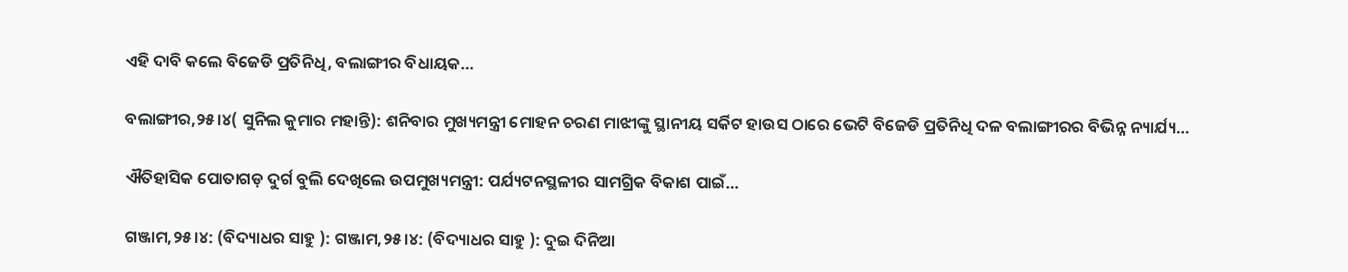ଏହି ଦାବି କଲେ ବିଜେଡି ପ୍ରତିନିଧି, ବଲାଙ୍ଗୀର ବିଧାୟକ…

ବଲାଙ୍ଗୀର,୨୫।୪( ସୁନିଲ କୁମାର ମହାନ୍ତି): ଶନିବାର ମୁଖ୍ୟମନ୍ତ୍ରୀ ମୋହନ ଚରଣ ମାଝୀଙ୍କୁ ସ୍ଥାନୀୟ ସର୍କିଟ ହାଉସ ଠାରେ ଭେଟି ବିଜେଡି ପ୍ରତିନିଧି ଦଳ ବଲାଙ୍ଗୀରର ବିଭିନ୍ନ ନ୍ୟାର୍ଯ୍ୟ…

ଐତିହାସିକ ପୋତାଗଡ଼ ଦୁର୍ଗ ବୁଲି ଦେଖିଲେ ଉପମୁଖ୍ୟମନ୍ତ୍ରୀ: ପର୍ଯ୍ୟଟନସ୍ଥଳୀର ସାମଗ୍ରିକ ବିକାଶ ପାଇଁ…

ଗଞ୍ଜାମ,୨୫।୪: (ବିଦ୍ୟାଧର ସାହୁ ): ଗଞ୍ଜାମ,୨୫।୪: (ବିଦ୍ୟାଧର ସାହୁ ): ଦୁଇ ଦିନିଆ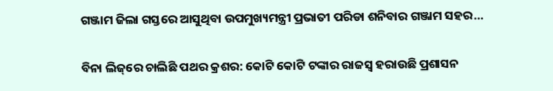ଗଞ୍ଜାମ ଜିଲା ଗସ୍ତରେ ଆସୁଥିବା ଉପମୁଖ୍ୟମନ୍ତ୍ରୀ ପ୍ରଭାତୀ ପରିଡା ଶନିବାର ଗଞ୍ଜାମ ସହର…

ବିନା ଲିଜ୍‌ରେ ଚାଲିଛି ପଥର କ୍ରଶର: କୋଟି କୋଟି ଟଙ୍କାର ରାଜସ୍ବ ହରାଉଛି ପ୍ରଶାସନ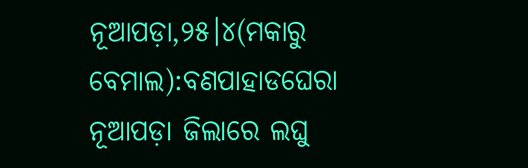ନୂଆପଡ଼ା,୨୫।୪(ମକାରୁ ବେମାଲ):ବଣପାହାଡଘେରା ନୂଆପଡ଼ା ଜିଲାରେ ଲଘୁ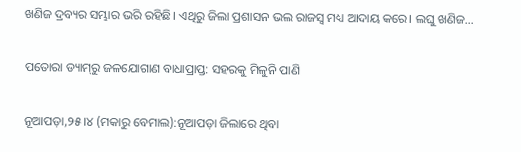ଖଣିଜ ଦ୍ରବ୍ୟର ସମ୍ଭାର ଭରି ରହିଛି। ଏଥିରୁ ଜିଲା ପ୍ରଶାସନ ଭଲ ରାଜସ୍ବ ମଧ୍ୟ ଆଦାୟ କରେ। ଲଘୁ ଖଣିଜ…

ପତୋରା ଡ୍ୟାମ୍‌ରୁ ଜଳଯୋଗାଣ ବାଧାପ୍ରାପ୍ତ: ସହରକୁ ମିଳୁନି ପାଣି

ନୂଆପଡ଼ା,୨୫।୪ (ମକାରୁ ବେମାଲ):ନୂଆପଡ଼ା ଜିଲାରେ ଥିବା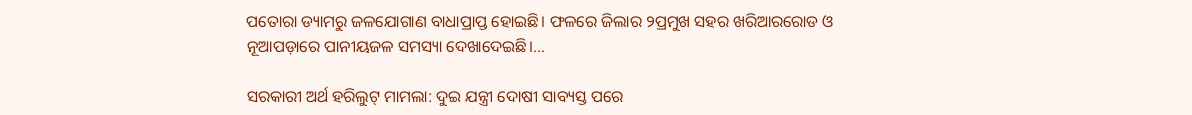ପତୋରା ଡ୍ୟାମରୁ ଜଳଯୋଗାଣ ବାଧାପ୍ରାପ୍ତ ହୋଇଛି। ଫଳରେ ଜିଲାର ୨ପ୍ରମୁଖ ସହର ଖରିଆରରୋଡ ଓ ନୂଆପଡ଼ାରେ ପାନୀୟଜଳ ସମସ୍ୟା ଦେଖାଦେଇଛି।…

ସରକାରୀ ଅର୍ଥ ହରିଲୁଟ୍‌ ମାମଲା: ଦୁଇ ଯନ୍ତ୍ରୀ ଦୋଷୀ ସାବ୍ୟସ୍ତ ପରେ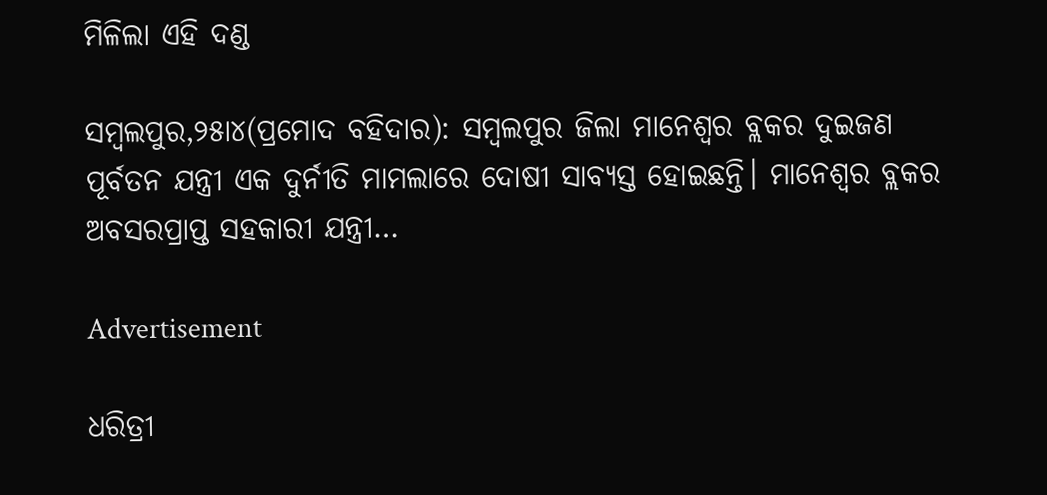ମିଳିଲା ଏହି ଦଣ୍ଡ

ସମ୍ବଲପୁର,୨୫ା୪(ପ୍ରମୋଦ ବହିଦାର): ସମ୍ବଲପୁର ଜିଲା ମାନେଶ୍ୱର ବ୍ଲକର ଦୁଇଜଣ ପୂର୍ବତନ ଯନ୍ତ୍ରୀ ଏକ ଦୁର୍ନୀତି ମାମଲାରେ ଦୋଷୀ ସାବ୍ୟସ୍ତ ହୋଇଛନ୍ତି। ମାନେଶ୍ୱର ବ୍ଲକର ଅବସରପ୍ରାପ୍ତ ସହକାରୀ ଯନ୍ତ୍ରୀ…

Advertisement

ଧରିତ୍ରୀ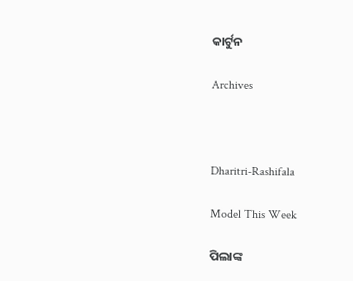କାର୍ଟୁନ

Archives



Dharitri-Rashifala

Model This Week

ପିଲାଙ୍କ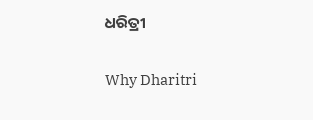ଧରିତ୍ରୀ

Why Dharitri